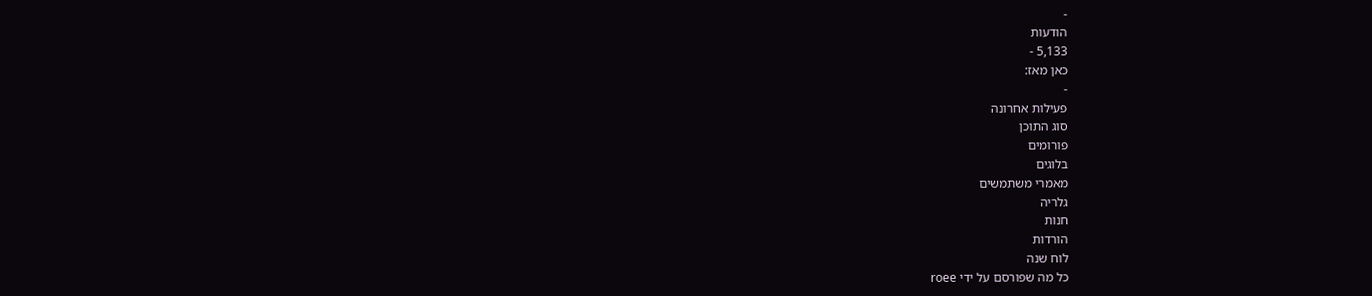-
הודעות
5,133 -
כאן מאז:
-
פעילות אחרונה
סוג התוכן
פורומים
בלוגים
מאמרי משתמשים
גלריה
חנות
הורדות
לוח שנה
כל מה שפורסם על ידי roee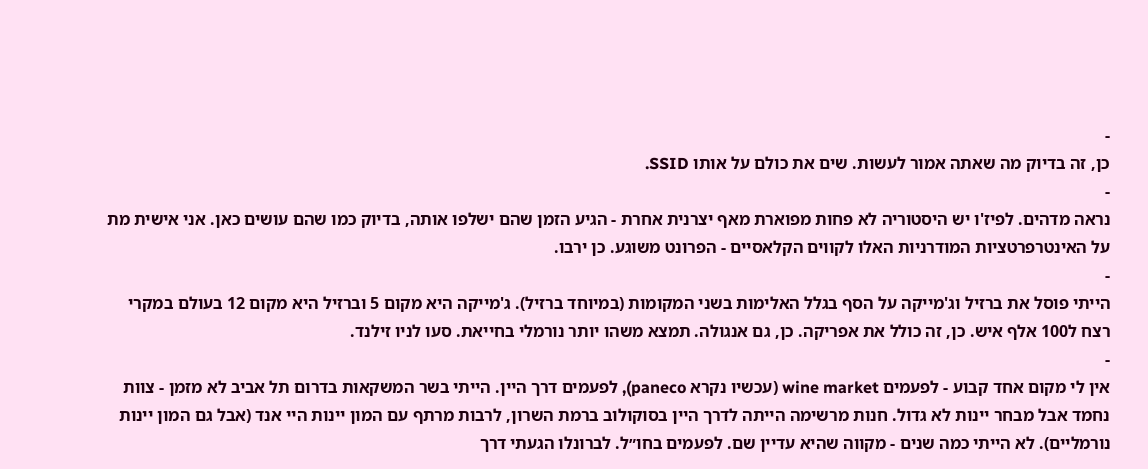-
כן, זה בדיוק מה שאתה אמור לעשות. שים את כולם על אותו SSID.
-
נראה מדהים. לפיז'ו יש היסטוריה לא פחות מפוארת מאף יצרנית אחרת - הגיע הזמן שהם ישלפו אותה, בדיוק כמו שהם עושים כאן. אני אישית מת על האינטרפרטציות המודרניות האלו לקווים הקלאסיים - הפרונט משוגע. כן ירבו.
-
הייתי פוסל את ברזיל וג'מייקה על הסף בגלל האלימות בשני המקומות (במיוחד ברזיל). ג'מייקה היא מקום 5 וברזיל היא מקום 12 בעולם במקרי רצח ל100 אלף איש. כן, זה כולל את אפריקה. כן, גם אנגולה. תמצא משהו יותר נורמלי בחייאת. סעו לניו זילנד.
-
אין לי מקום אחד קבוע - לפעמים wine market (עכשיו נקרא paneco), לפעמים דרך היין. הייתי בשר המשקאות בדרום תל אביב לא מזמן - צוות נחמד אבל מבחר יינות לא גדול. חנות מרשימה הייתה לדרך היין בסוקולוב ברמת השרון, לרבות מרתף עם המון יינות היי אנד (אבל גם המון יינות נורמליים). לא הייתי כמה שנים - מקווה שהיא עדיין שם. לפעמים בחו״ל. לברונלו הגעתי דרך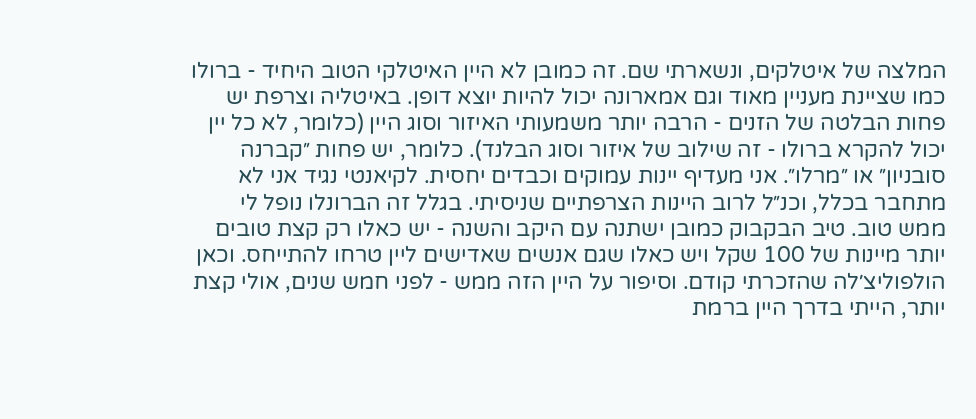המלצה של איטלקים, ונשארתי שם. זה כמובן לא היין האיטלקי הטוב היחיד - ברולו כמו שציינת מעניין מאוד וגם אמארונה יכול להיות יוצא דופן. באיטליה וצרפת יש פחות הבלטה של הזנים - הרבה יותר משמעותי האיזור וסוג היין (כלומר, לא כל יין יכול להקרא ברולו - זה שילוב של איזור וסוג הבלנד). כלומר, יש פחות ״קברנה סובניון״ או ״מרלו״. אני מעדיף יינות עמוקים וכבדים יחסית. לקיאנטי נגיד אני לא מתחבר בכלל, וכנ״ל לרוב היינות הצרפתיים שניסיתי. בגלל זה הברונלו נופל לי ממש טוב. טיב הבקבוק כמובן ישתנה עם היקב והשנה - יש כאלו רק קצת טובים יותר מיינות של 100 שקל ויש כאלו שגם אנשים שאדישים ליין טרחו להתייחס. וכאן הולפוליצ׳לה שהזכרתי קודם. וסיפור על היין הזה ממש - לפני חמש שנים, אולי קצת יותר, הייתי בדרך היין ברמת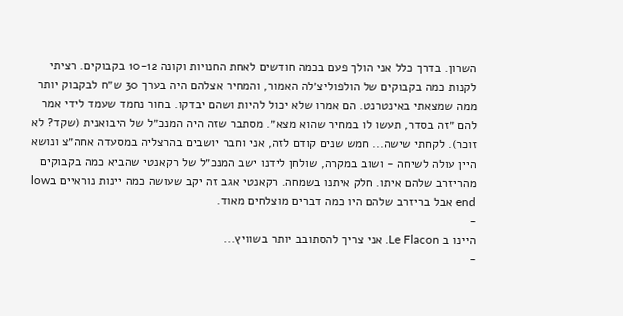השרון. בדרך כלל אני הולך פעם בכמה חודשים לאחת החנויות וקונה 10-12 בקבוקים. רציתי לקנות כמה בקבוקים של הולפוליצ׳לה האמור, והמחיר אצלהם היה בערך 30 ש״ח לבקבוק יותר ממה שמצאתי באינטרנט. הם אמרו שלא יכול להיות ושהם יבדקו. בחור נחמד שעמד לידי אמר להם ״זה בסדר, תעשו לו במחיר שהוא מצא״. מסתבר שזה היה המנכ״ל של היבואנית (שקד? לא זוכר). לקחתי שישה... חמש שנים קודם לזה, אני וחבר יושבים בהרצליה במסעדה אחה״צ ונושא היין עולה לשיחה - ושוב במקרה, שולחן לידנו ישב המנכ״ל של רקאנטי שהביא כמה בקבוקים מהריזרב שלהם איתו. חלק איתנו בשמחה. רקאנטי אגב זה יקב שעושה כמה יינות נוראיים בlow end אבל בריזרב שלהם היו כמה דברים מוצלחים מאוד.
-
היינו ב Le Flacon. אני צריך להסתובב יותר בשוויץ...
-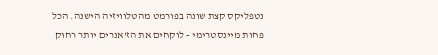נטפליקס קצת שונה בפורמט מהטלוויזיה הישנה. הכל פחות מיינסטרימי - לוקחים את הז'אנרים יותר רחוק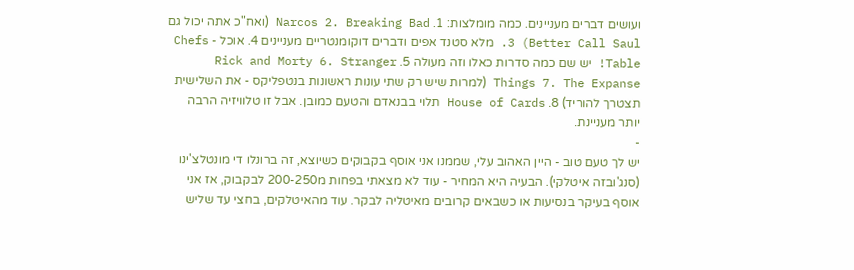ועושים דברים מעניינים. כמה מומלצות: 1. Narcos 2. Breaking Bad (ואח"כ אתה יכול גם Better Call Saul) 3. מלא סטנד אפים ודברים דוקומנטריים מעניינים 4. אוכל - Chefs Table! יש שם כמה סדרות כאלו וזה מעולה 5. Rick and Morty 6. Stranger Things 7. The Expanse (למרות שיש רק שתי עונות ראשונות בנטפליקס - את השלישית תצטרך להוריד) 8. House of Cards תלוי בבנאדם והטעם כמובן. אבל זו טלוויזיה הרבה יותר מעניינת.
-
יש לך טעם טוב - היין האהוב עלי, שממנו אני אוסף בקבוקים כשיוצא, זה ברונלו די מונטלצ'ינו (סנג'ובזה איטלקי). הבעיה היא המחיר - עוד לא מצאתי בפחות מ200-250 לבקבוק, אז אני אוסף בעיקר בנסיעות או כשבאים קרובים מאיטליה לבקר. עוד מהאיטלקים, בחצי עד שליש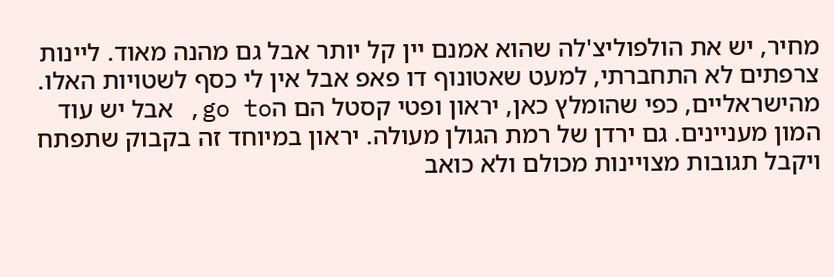מחיר, יש את הולפוליצ'לה שהוא אמנם יין קל יותר אבל גם מהנה מאוד. ליינות צרפתים לא התחברתי, למעט שאטונוף דו פאפ אבל אין לי כסף לשטויות האלו. מהישראליים, כפי שהומלץ כאן, יראון ופטי קסטל הם הgo to, אבל יש עוד המון מעניינים. גם ירדן של רמת הגולן מעולה. יראון במיוחד זה בקבוק שתפתח ויקבל תגובות מצויינות מכולם ולא כואב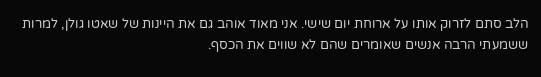הלב סתם לזרוק אותו על ארוחת יום שישי. אני מאוד אוהב גם את היינות של שאטו גולן, למרות ששמעתי הרבה אנשים שאומרים שהם לא שווים את הכסף.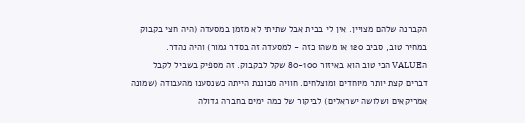הקברנה שלהם מצויין. אין לי בבית אבל שתיתי לא מזמן במסעדה (היה חצי בקבוק במחיר טוב, סביב 120 או משהו כזה - למסעדה זה בסדר גמור) והיה נהדר. הVALUE הכי טוב הוא באיזור 80-100 שקל לבקבוק. זה מספיק בשביל לקבל דברים קצת יותר מיוחדים ומוצלחים. חוויה מכוננת הייתה כשנסענו מהעבודה (שמונה אמריקאים ושלושה ישראלים) לביקור של כמה ימים בחברה גדולה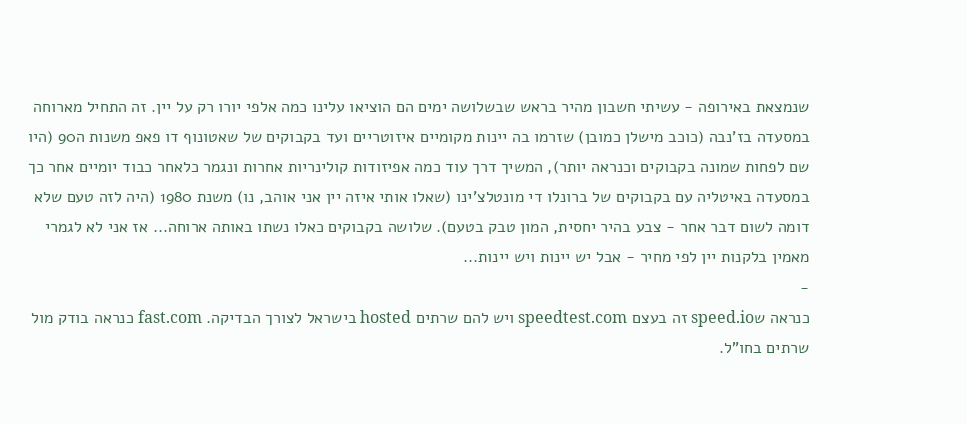שנמצאת באירופה - עשיתי חשבון מהיר בראש שבשלושה ימים הם הוציאו עלינו כמה אלפי יורו רק על יין. זה התחיל מארוחה במסעדה בז'נבה (כוכב מישלן כמובן) שזרמו בה יינות מקומיים איזוטריים ועד בקבוקים של שאטונוף דו פאפ משנות ה90 (היו שם לפחות שמונה בקבוקים וכנראה יותר), המשיך דרך עוד כמה אפיזודות קולינריות אחרות ונגמר כלאחר כבוד יומיים אחר כך במסעדה באיטליה עם בקבוקים של ברונלו די מונטלצ'ינו (שאלו אותי איזה יין אני אוהב, נו) משנת 1980 (היה לזה טעם שלא דומה לשום דבר אחר - צבע בהיר יחסית, המון טבק בטעם). שלושה בקבוקים כאלו נשתו באותה ארוחה... אז אני לא לגמרי מאמין בלקנות יין לפי מחיר - אבל יש יינות ויש יינות...
-
כנראה שspeed.io זה בעצם speedtest.com ויש להם שרתים hosted בישראל לצורך הבדיקה. fast.com כנראה בודק מול שרתים בחו"ל.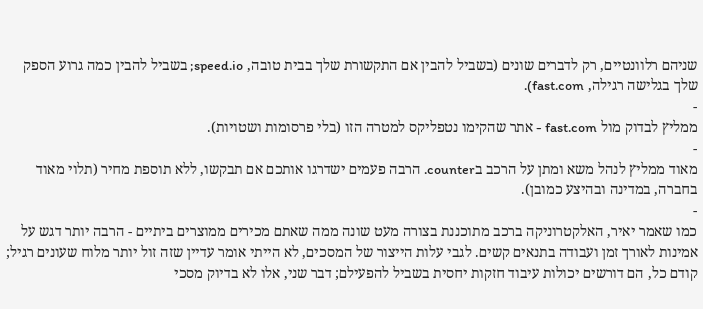שניהם רלוונטיים, רק לדברים שונים (בשביל להבין אם התקשורת שלך בבית טובה, speed.io; בשביל להבין כמה גרוע הספק שלך בגלישה רגילה, fast.com).
-
ממליץ לבדוק מול fast.com - אתר שהקימו נטפליקס למטרה הזו (בלי פרסומות ושטויות).
-
מאוד ממליץ לנהל משא ומתן על הרכב בcounter. הרבה פעמים ישדרגו אותכם אם תבקשו, ללא תוספת מחיר (תלוי מאוד בחברה, במדינה ובהיצע כמובן).
-
כמו שאמר יאיר, האלקטרוניקה ברכב מתוכננת בצורה מעט שונה ממה שאתם מכירים ממוצרים ביתיים - הרבה יותר דגש על אמינות לאורך זמן ועבודה בתנאים קשים. לגבי עלות הייצור של המסכים, לא הייתי אומר עדיין שזה זול יותר מלוח שעונים רגיל; קודם כל, הם דורשים יכולות עיבוד חזקות יחסית בשביל להפעילם; דבר שני, אלו לא בדיוק מסכי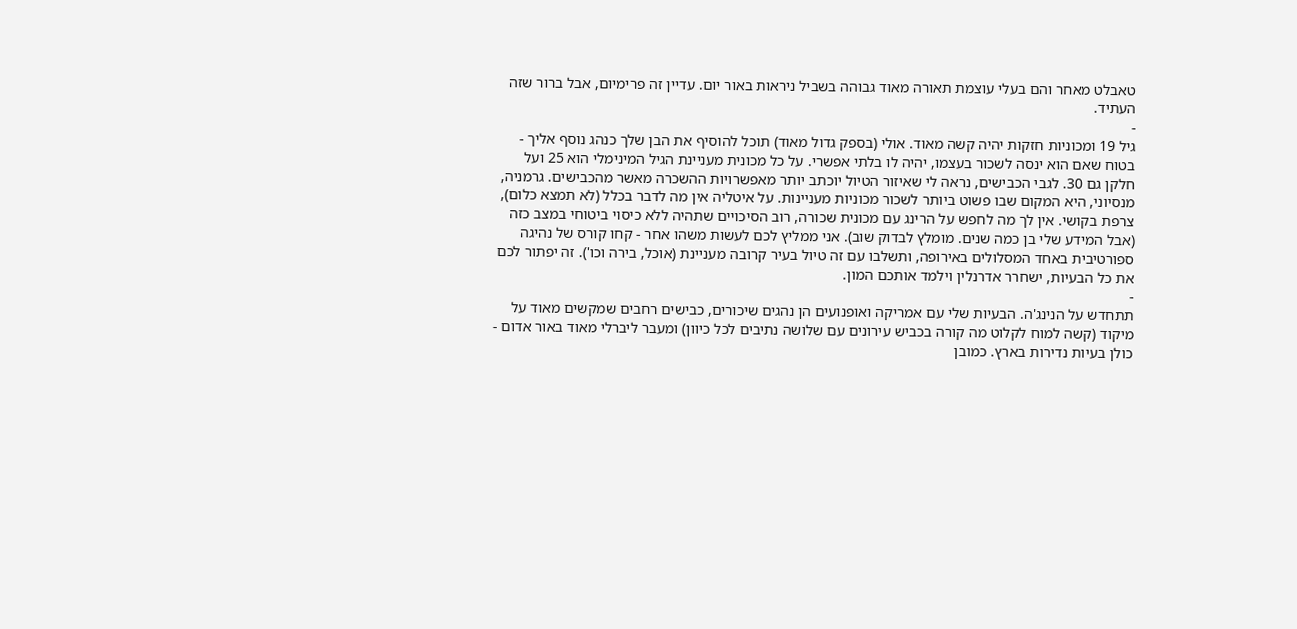טאבלט מאחר והם בעלי עוצמת תאורה מאוד גבוהה בשביל ניראות באור יום. עדיין זה פרימיום, אבל ברור שזה העתיד.
-
גיל 19 ומכוניות חזקות יהיה קשה מאוד. אולי (בספק גדול מאוד) תוכל להוסיף את הבן שלך כנהג נוסף אליך - בטוח שאם הוא ינסה לשכור בעצמו, יהיה לו בלתי אפשרי. על כל מכונית מעניינת הגיל המינימלי הוא 25 ועל חלקן גם 30. לגבי הכבישים, נראה לי שאיזור הטיול יוכתב יותר מאפשרויות ההשכרה מאשר מהכבישים. גרמניה, מנסיוני, היא המקום שבו פשוט ביותר לשכור מכוניות מעניינות. על איטליה אין מה לדבר בכלל (לא תמצא כלום), צרפת בקושי. אין לך מה לחפש על הרינג עם מכונית שכורה, רוב הסיכויים שתהיה ללא כיסוי ביטוחי במצב כזה (אבל המידע שלי בן כמה שנים. מומלץ לבדוק שוב). אני ממליץ לכם לעשות משהו אחר - קחו קורס של נהיגה ספורטיבית באחד המסלולים באירופה, ותשלבו עם זה טיול בעיר קרובה מעניינת (אוכל, בירה וכו'). זה יפתור לכם את כל הבעיות, ישחרר אדרנלין וילמד אותכם המון.
-
תתחדש על הנינג'ה. הבעיות שלי עם אמריקה ואופנועים הן נהגים שיכורים, כבישים רחבים שמקשים מאוד על מיקוד (קשה למוח לקלוט מה קורה בכביש עירונים עם שלושה נתיבים לכל כיוון) ומעבר ליברלי מאוד באור אדום - כולן בעיות נדירות בארץ. כמובן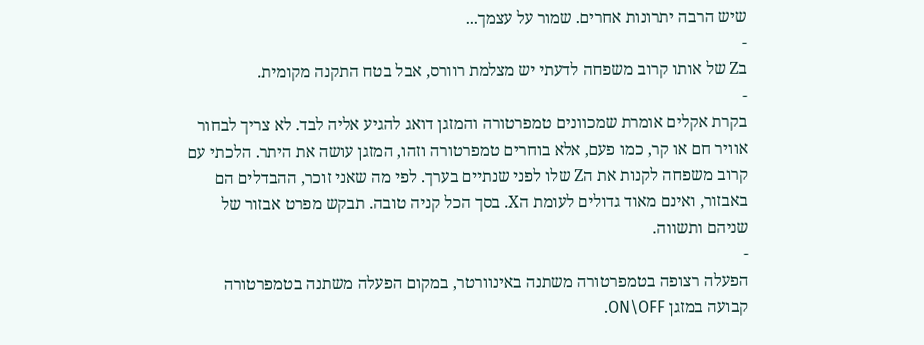שיש הרבה יתרונות אחרים. שמור על עצמך...
-
בZ של אותו קרוב משפחה לדעתי יש מצלמת רוורס, אבל בטח התקנה מקומית.
-
בקרת אקלים אומרת שמכוונים טמפרטורה והמזגן דואג להגיע אליה לבד. לא צריך לבחור אוויר חם או קר, כמו פעם, אלא בוחרים טמפרטורה וזהו, המזגן עושה את היתר. הלכתי עם קרוב משפחה לקנות את הZ שלו לפני שנתיים בערך. לפי מה שאני זוכר, ההבדלים הם באבזור, ואינם מאוד גדולים לעומת הX. בסך הכל קניה טובה. תבקש מפרט אבזור של שניהם ותשווה.
-
הפעלה רצופה בטמפרטורה משתנה באינוורטר, במקום הפעלה משתנה בטמפרטורה קבועה במזגן ON\OFF.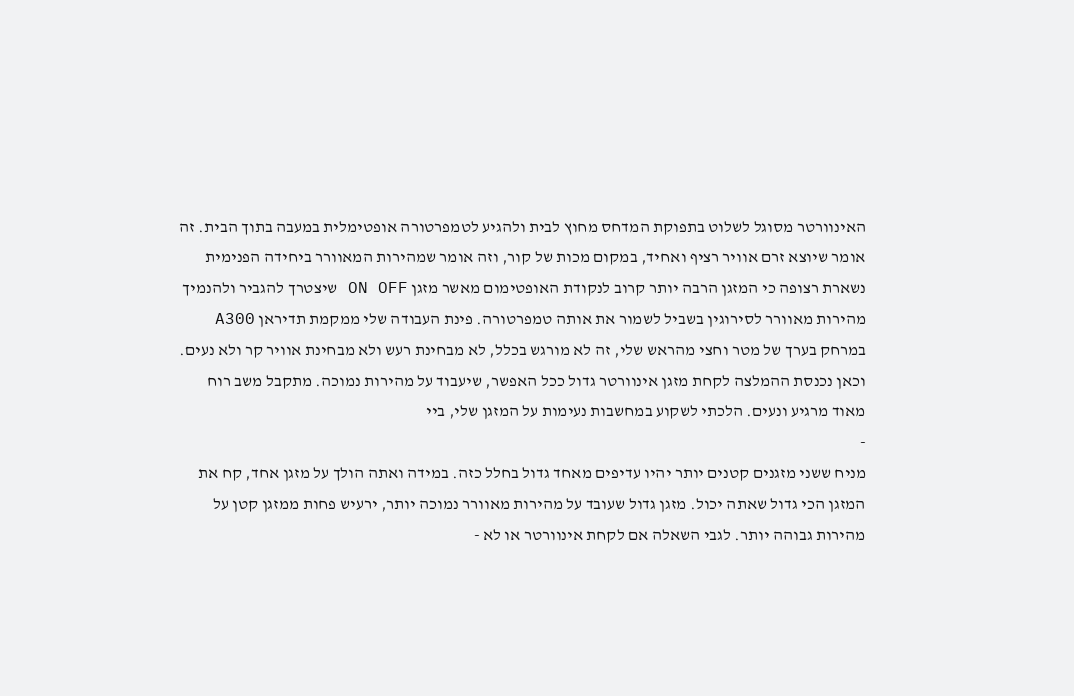האינוורטר מסוגל לשלוט בתפוקת המדחס מחוץ לבית ולהגיע לטמפרטורה אופטימלית במעבה בתוך הבית. זה אומר שיוצא זרם אוויר רציף ואחיד, במקום מכות של קור, וזה אומר שמהירות המאוורר ביחידה הפנימית נשארת רצופה כי המזגן הרבה יותר קרוב לנקודת האופטימום מאשר מזגן ON OFF שיצטרך להגביר ולהנמיך מהירות מאוורר לסירוגין בשביל לשמור את אותה טמפרטורה. פינת העבודה שלי ממקמת תדיראן A300 במרחק בערך של מטר וחצי מהראש שלי, זה לא מורגש בכלל, לא מבחינת רעש ולא מבחינת אוויר קר ולא נעים. וכאן נכנסת ההמלצה לקחת מזגן אינוורטר גדול ככל האפשר, שיעבוד על מהירות נמוכה. מתקבל משב רוח מאוד מרגיע ונעים. הלכתי לשקוע במחשבות נעימות על המזגן שלי, ביי
-
מניח ששני מזגנים קטנים יותר יהיו עדיפים מאחד גדול בחלל כזה. במידה ואתה הולך על מזגן אחד, קח את המזגן הכי גדול שאתה יכול. מזגן גדול שעובד על מהירות מאוורר נמוכה יותר, ירעיש פחות ממזגן קטן על מהירות גבוהה יותר. לגבי השאלה אם לקחת אינוורטר או לא -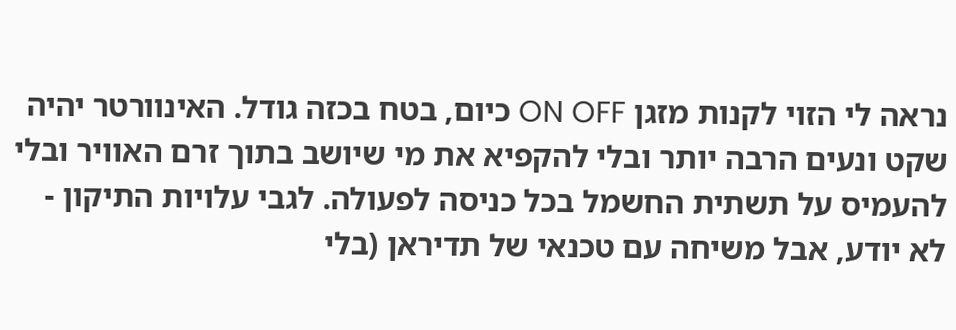נראה לי הזוי לקנות מזגן ON OFF כיום, בטח בכזה גודל. האינוורטר יהיה שקט ונעים הרבה יותר ובלי להקפיא את מי שיושב בתוך זרם האוויר ובלי להעמיס על תשתית החשמל בכל כניסה לפעולה. לגבי עלויות התיקון - לא יודע, אבל משיחה עם טכנאי של תדיראן (בלי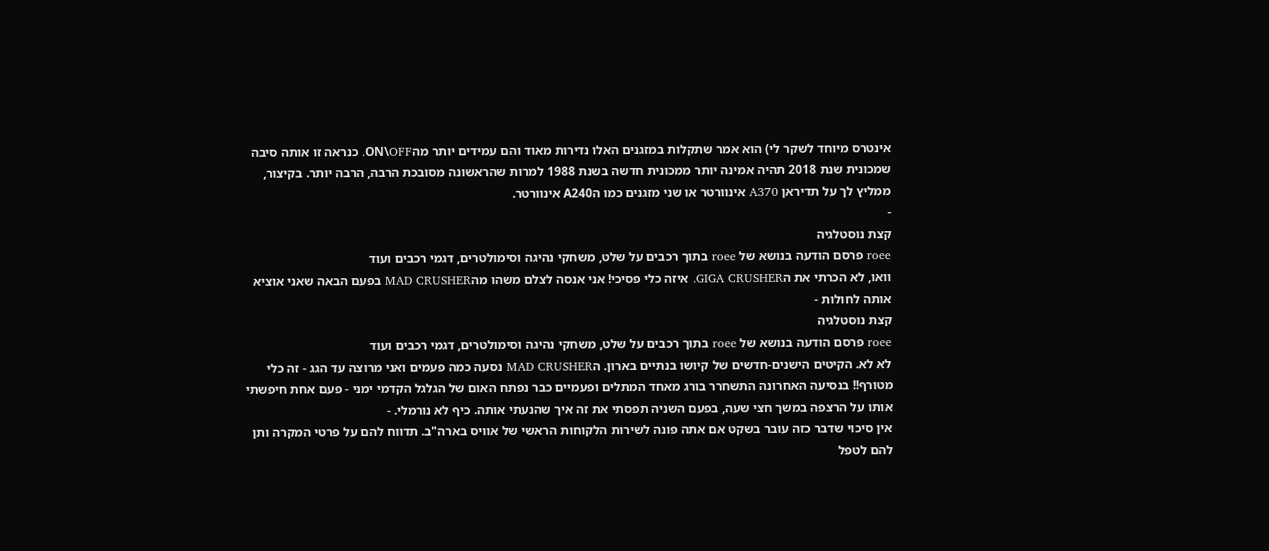אינטרס מיוחד לשקר לי) הוא אמר שתקלות במזגנים האלו נדירות מאוד והם עמידים יותר מהON\OFF. כנראה זו אותה סיבה שמכונית שנת 2018 תהיה אמינה יותר ממכונית חדשה בשנת 1988 למרות שהראשונה מסובכת הרבה, הרבה יותר. בקיצור, ממליץ לך על תדיראן A370 אינוורטר או שני מזגנים כמו הA240 אינוורטר.
-
קצת נוסטלגיה
roee פרסם הודעה בנושא של roee בתוך רכבים על שלט, משחקי נהיגה וסימולטרים, דגמי רכבים ועוד
וואו, לא הכרתי את הGIGA CRUSHER. איזה כלי פסיכי! אני אנסה לצלם משהו מהMAD CRUSHER בפעם הבאה שאני אוציא אותה לחולות -
קצת נוסטלגיה
roee פרסם הודעה בנושא של roee בתוך רכבים על שלט, משחקי נהיגה וסימולטרים, דגמי רכבים ועוד
לא לא. הקיטים הישנים-חדשים של קיושו בנתיים בארון. הMAD CRUSHER נסעה כמה פעמים ואני מרוצה עד הגג - זה כלי מטורף!! בנסיעה האחרונה התשחרר בורג מאחד המתלים ופעמיים כבר נפתח האום של הגלגל הקדמי ימני - פעם אחת חיפשתי אותו על הרצפה במשך חצי שעה, בפעם השניה תפסתי את זה איך שהנעתי אותה. כיף לא נורמלי. -
אין סיכוי שדבר כזה עובר בשקט אם אתה פונה לשירות הלקוחות הראשי של אוויס בארה"ב. תדווח להם על פרטי המקרה ותן להם לטפל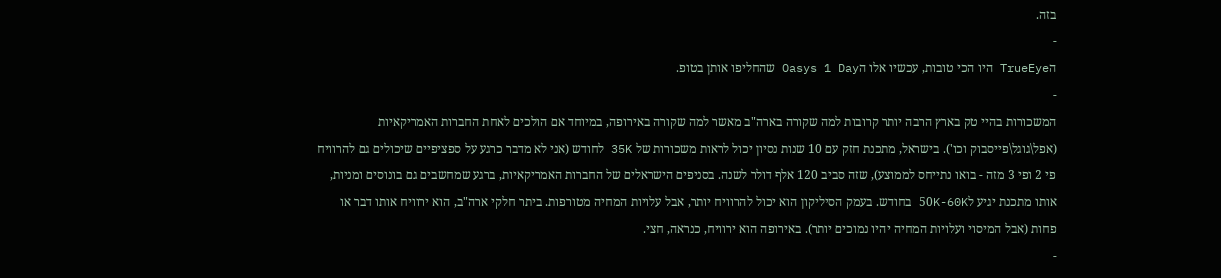בזה.
-
הTrueEye היו הכי טובות, עכשיו אלו הOasys 1 Day שהחליפו אותן בטופ.
-
המשכורות בהיי טק בארץ הרבה יותר קרובות למה שקורה בארה"ב מאשר למה שקורה באירופה, במיוחד אם הולכים לאחת החברות האמריקאיות (אפל\גוגל\פייסבוק וכו'). בישראל, מתכנת חזק עם 10 שנות נסיון יכול לראות משכורות של 35K לחודש (אני לא מדבר כרגע על ספציפיים שיכולים גם להרוויח פי 2 ופי 3 מזה - בואו נתייחס לממוצע), שזה סביב 120 אלף דולר לשנה. בסניפים הישראלים של החברות האמריקאיות, ברגע שמחשבים גם בונוסים ומניות, אותו מתכנת יגיע ל50K-60K בחודש. בעמק הסיליקון הוא יכול להרוויח יותר, אבל עלויות המחיה מטורפות. ביתר חלקי ארה"ב, הוא ירוויח אותו דבר או פחות (אבל המיסוי ועלויות המחיה יהיו נמוכים יותר). באירופה הוא ירוויח, כנראה, חצי.
-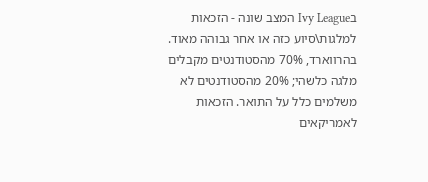בIvy League המצב שונה - הזכאות למלגות\סיוע כזה או אחר גבוהה מאוד. בהרווארד, 70% מהסטודנטים מקבלים מלגה כלשהי; 20% מהסטודנטים לא משלמים כלל על התואר. הזכאות לאמריקאים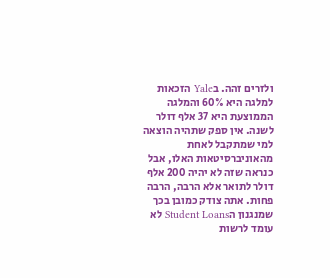ולזרים זהה. בYale הזכאות למלגה היא 60% והמלגה הממוצעת היא 37 אלף דולר לשנה. אין ספק שתהיה הוצאה למי שמתקבל לאחת מהאוניברסיטאות האלו, אבל כנראה שזה לא יהיה 200 אלף דולר לתואר אלא הרבה, הרבה פחות. אתה צודק כמובן בכך שמנגנון הStudent Loans לא עומד לרשות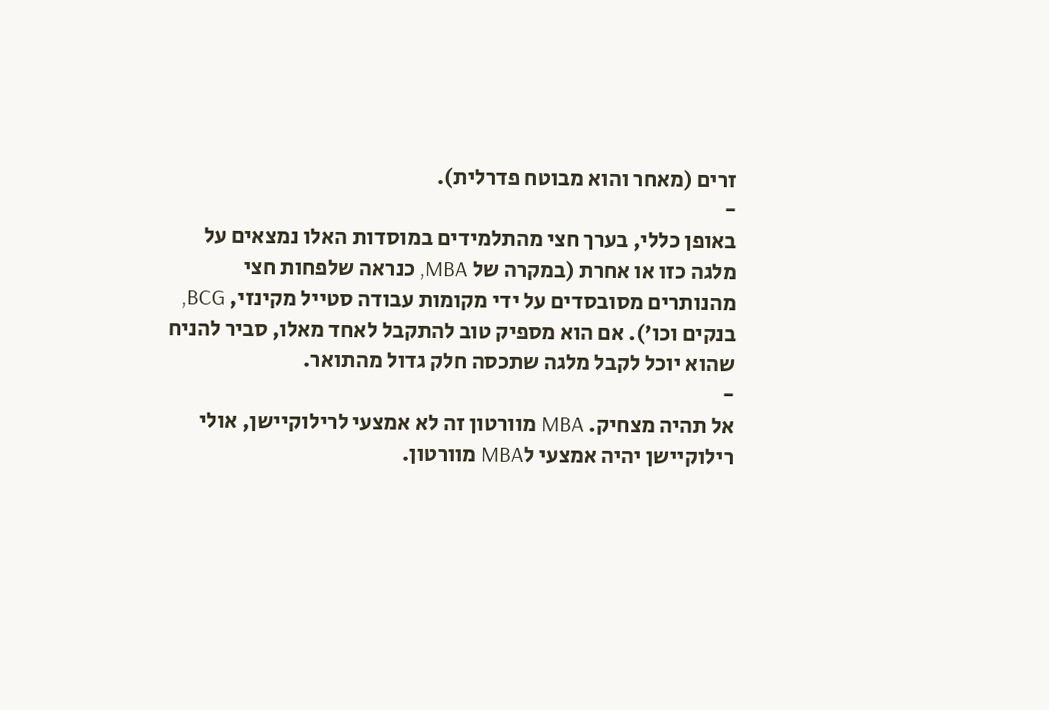זרים (מאחר והוא מבוטח פדרלית).
-
באופן כללי, בערך חצי מהתלמידים במוסדות האלו נמצאים על מלגה כזו או אחרת (במקרה של MBA, כנראה שלפחות חצי מהנותרים מסובסדים על ידי מקומות עבודה סטייל מקינזי, BCG, בנקים וכו'). אם הוא מספיק טוב להתקבל לאחד מאלו, סביר להניח שהוא יוכל לקבל מלגה שתכסה חלק גדול מהתואר.
-
אל תהיה מצחיק. MBA מוורטון זה לא אמצעי לרילוקיישן, אולי רילוקיישן יהיה אמצעי לMBA מוורטון.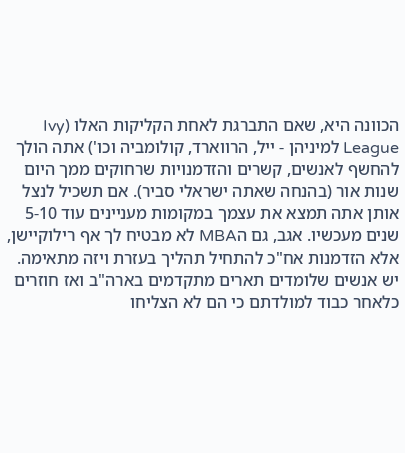הכוונה היא, שאם התברגת לאחת הקליקות האלו (Ivy League למיניהן - ייל, הרווארד, קולומביה וכו') אתה הולך להחשף לאנשים, קשרים והזדמנויות שרחוקים ממך היום שנות אור (בהנחה שאתה ישראלי סביר). אם תשכיל לנצל אותן אתה תמצא את עצמך במקומות מעניינים עוד 5-10 שנים מעכשיו. אגב, גם הMBA לא מבטיח לך אף רילוקיישן, אלא הזדמנות אח"כ להתחיל תהליך בעזרת ויזה מתאימה. יש אנשים שלומדים תארים מתקדמים בארה"ב ואז חוזרים כלאחר כבוד למולדתם כי הם לא הצליחו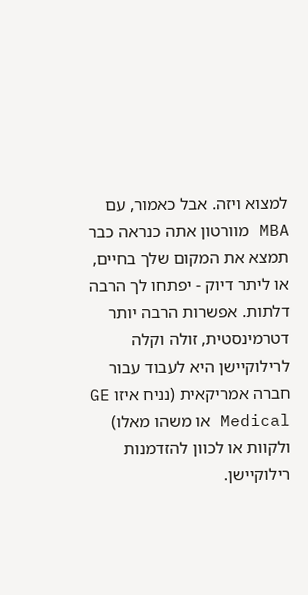למצוא ויזה. אבל כאמור, עם MBA מוורטון אתה כנראה כבר תמצא את המקום שלך בחיים, או ליתר דיוק - יפתחו לך הרבה דלתות. אפשרות הרבה יותר דטרמינסטית, זולה וקלה לרילוקיישן היא לעבוד עבור חברה אמריקאית (נניח איזו GE Medical או משהו מאלו) ולקוות או לכוון להזדמנות רילוקיישן.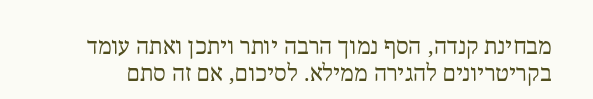מבחינת קנדה, הסף נמוך הרבה יותר ויתכן ואתה עומד בקריטריונים להגירה ממילא. לסיכום, אם זה סתם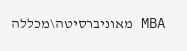MBA מאוניברסיטה\מכללה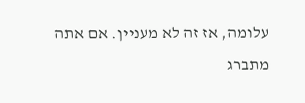עלומה, אז זה לא מעניין. אם אתה מתברג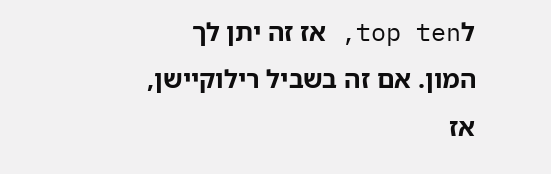לtop ten, אז זה יתן לך המון. אם זה בשביל רילוקיישן, אז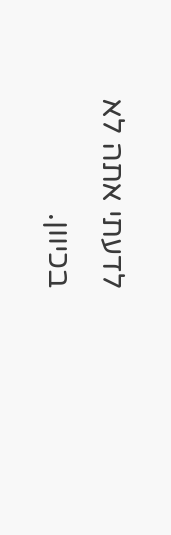לדעתי אתה לא בכיוון.